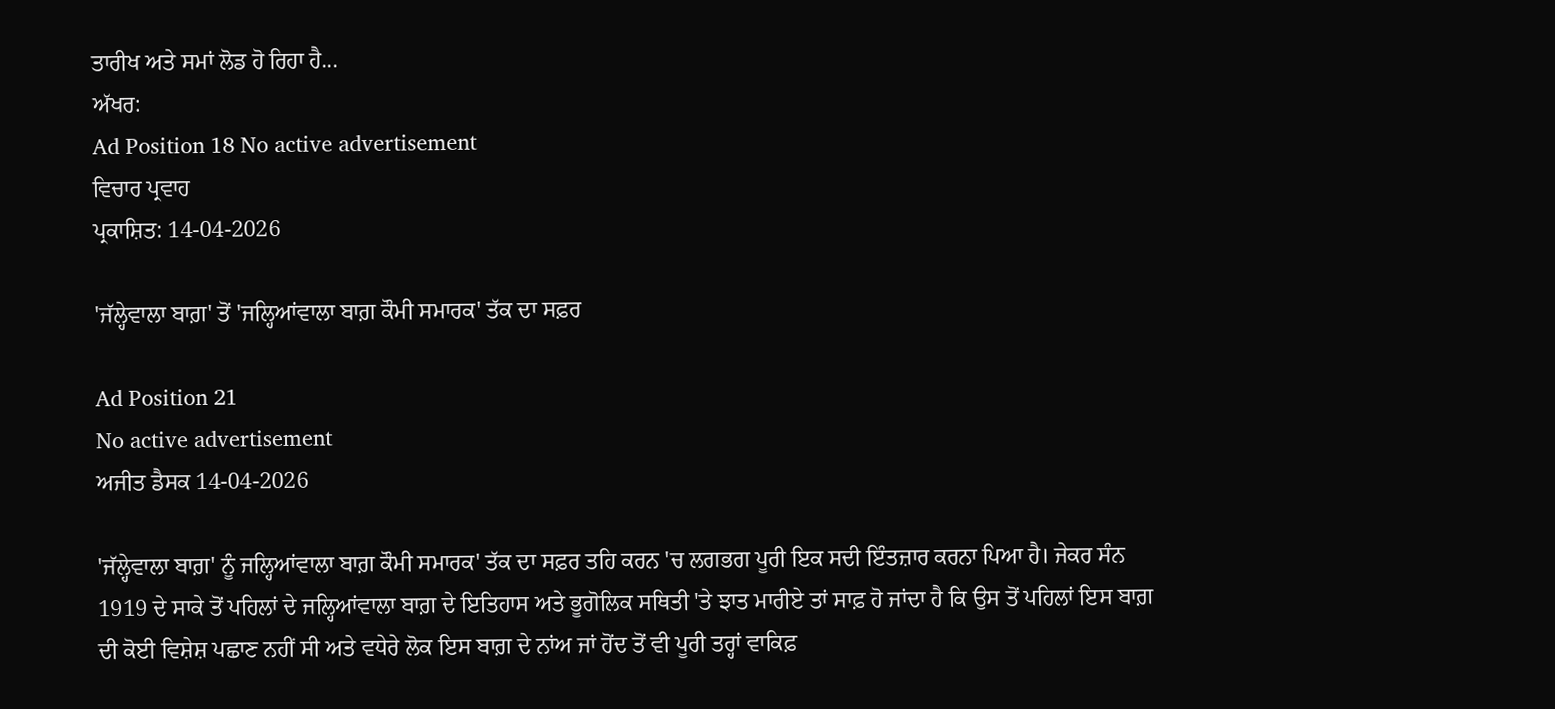ਤਾਰੀਖ ਅਤੇ ਸਮਾਂ ਲੋਡ ਹੋ ਰਿਹਾ ਹੈ...
ਅੱਖਰ:
Ad Position 18 No active advertisement
ਵਿਚਾਰ ਪ੍ਰਵਾਹ
ਪ੍ਰਕਾਸ਼ਿਤ: 14-04-2026

'ਜੱਲ੍ਹੇਵਾਲਾ ਬਾਗ਼' ਤੋਂ 'ਜਲ੍ਹਿਆਂਵਾਲਾ ਬਾਗ਼ ਕੌਮੀ ਸਮਾਰਕ' ਤੱਕ ਦਾ ਸਫ਼ਰ

Ad Position 21
No active advertisement
ਅਜੀਤ ਡੈਸਕ 14-04-2026

'ਜੱਲ੍ਹੇਵਾਲਾ ਬਾਗ਼' ਨੂੰ ਜਲ੍ਹਿਆਂਵਾਲਾ ਬਾਗ਼ ਕੌਮੀ ਸਮਾਰਕ' ਤੱਕ ਦਾ ਸਫ਼ਰ ਤਹਿ ਕਰਨ 'ਚ ਲਗਭਗ ਪੂਰੀ ਇਕ ਸਦੀ ਇੰਤਜ਼ਾਰ ਕਰਨਾ ਪਿਆ ਹੈ। ਜੇਕਰ ਸੰਨ 1919 ਦੇ ਸਾਕੇ ਤੋਂ ਪਹਿਲਾਂ ਦੇ ਜਲ੍ਹਿਆਂਵਾਲਾ ਬਾਗ਼ ਦੇ ਇਤਿਹਾਸ ਅਤੇ ਭੂਗੋਲਿਕ ਸਥਿਤੀ 'ਤੇ ਝਾਤ ਮਾਰੀਏ ਤਾਂ ਸਾਫ਼ ਹੋ ਜਾਂਦਾ ਹੈ ਕਿ ਉਸ ਤੋਂ ਪਹਿਲਾਂ ਇਸ ਬਾਗ਼ ਦੀ ਕੋਈ ਵਿਸ਼ੇਸ਼ ਪਛਾਣ ਨਹੀਂ ਸੀ ਅਤੇ ਵਧੇਰੇ ਲੋਕ ਇਸ ਬਾਗ਼ ਦੇ ਨਾਂਅ ਜਾਂ ਹੋਂਦ ਤੋਂ ਵੀ ਪੂਰੀ ਤਰ੍ਹਾਂ ਵਾਕਿਫ਼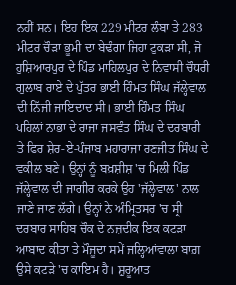ਨਹੀਂ ਸਨ। ਇਹ ਇਕ 229 ਮੀਟਰ ਲੰਬਾ ਤੇ 283 ਮੀਟਰ ਚੌੜਾ ਭੂਮੀ ਦਾ ਬੇਢੰਗਾ ਜਿਹਾ ਟੁਕੜਾ ਸੀ, ਜੋ ਹੁਸ਼ਿਆਰਪੁਰ ਦੇ ਪਿੰਡ ਮਾਹਿਲਪੁਰ ਦੇ ਨਿਵਾਸੀ ਚੌਧਰੀ ਗੁਲਾਬ ਰਾਏ ਦੇ ਪੁੱਤਰ ਭਾਈ ਹਿੰਮਤ ਸਿੰਘ ਜੱਲ੍ਹੇਵਾਲ ਦੀ ਨਿੱਜੀ ਜਾਇਦਾਦ ਸੀ। ਭਾਈ ਹਿੰਮਤ ਸਿੰਘ ਪਹਿਲਾਂ ਨਾਭਾ ਦੇ ਰਾਜਾ ਜਸਵੰਤ ਸਿੰਘ ਦੇ ਦਰਬਾਰੀ ਤੇ ਫਿਰ ਸ਼ੇਰ-ਏ-ਪੰਜਾਬ ਮਹਾਰਾਜਾ ਰਣਜੀਤ ਸਿੰਘ ਦੇ ਵਕੀਲ ਬਣੇ। ਉਨ੍ਹਾਂ ਨੂੰ ਬਖ਼ਸ਼ੀਸ਼ 'ਚ ਮਿਲੀ ਪਿੰਡ ਜੱਲ੍ਹੇਵਾਲ ਦੀ ਜਾਗੀਰ ਕਰਕੇ ਉਹ 'ਜੱਲ੍ਹੇਵਾਲ' ਨਾਲ ਜਾਣੇ ਜਾਣ ਲੱਗੇ। ਉਨ੍ਹਾਂ ਨੇ ਅੰਮ੍ਰਿਤਸਰ 'ਚ ਸ੍ਰੀ ਦਰਬਾਰ ਸਾਹਿਬ ਚੌਕ ਦੇ ਨਜ਼ਦੀਕ ਇਕ ਕਟੜਾ ਆਬਾਦ ਕੀਤਾ ਤੇ ਮੌਜੂਦਾ ਸਮੇਂ ਜਲ੍ਹਿਆਂਵਾਲਾ ਬਾਗ਼ ਉਸੇ ਕਟੜੇ 'ਚ ਕਾਇਮ ਹੈ। ਸ਼ੁਰੂਆਤ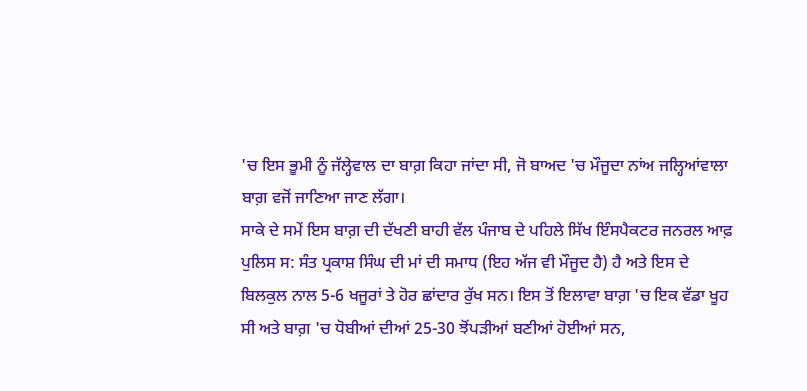'ਚ ਇਸ ਭੂਮੀ ਨੂੰ ਜੱਲ੍ਹੇਵਾਲ ਦਾ ਬਾਗ਼ ਕਿਹਾ ਜਾਂਦਾ ਸੀ, ਜੋ ਬਾਅਦ 'ਚ ਮੌਜੂਦਾ ਨਾਂਅ ਜਲ੍ਹਿਆਂਵਾਲਾ ਬਾਗ਼ ਵਜੋਂ ਜਾਣਿਆ ਜਾਣ ਲੱਗਾ।
ਸਾਕੇ ਦੇ ਸਮੇਂ ਇਸ ਬਾਗ਼ ਦੀ ਦੱਖਣੀ ਬਾਹੀ ਵੱਲ ਪੰਜਾਬ ਦੇ ਪਹਿਲੇ ਸਿੱਖ ਇੰਸਪੈਕਟਰ ਜਨਰਲ ਆਫ਼ ਪੁਲਿਸ ਸ: ਸੰਤ ਪ੍ਰਕਾਸ਼ ਸਿੰਘ ਦੀ ਮਾਂ ਦੀ ਸਮਾਧ (ਇਹ ਅੱਜ ਵੀ ਮੌਜੂਦ ਹੈ) ਹੈ ਅਤੇ ਇਸ ਦੇ ਬਿਲਕੁਲ ਨਾਲ 5-6 ਖਜੂਰਾਂ ਤੇ ਹੋਰ ਛਾਂਦਾਰ ਰੁੱਖ ਸਨ। ਇਸ ਤੋਂ ਇਲਾਵਾ ਬਾਗ਼ 'ਚ ਇਕ ਵੱਡਾ ਖੂਹ ਸੀ ਅਤੇ ਬਾਗ਼ 'ਚ ਧੋਬੀਆਂ ਦੀਆਂ 25-30 ਝੋਂਪੜੀਆਂ ਬਣੀਆਂ ਹੋਈਆਂ ਸਨ,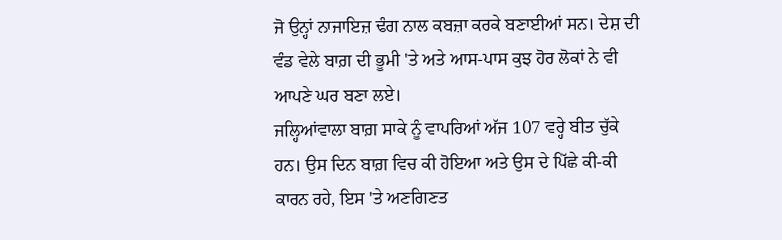ਜੋ ਉਨ੍ਹਾਂ ਨਾਜਾਇਜ਼ ਢੰਗ ਨਾਲ ਕਬਜ਼ਾ ਕਰਕੇ ਬਣਾਈਆਂ ਸਨ। ਦੇਸ਼ ਦੀ ਵੰਡ ਵੇਲੇ ਬਾਗ਼ ਦੀ ਭੂਮੀ 'ਤੇ ਅਤੇ ਆਸ-ਪਾਸ ਕੁਝ ਹੋਰ ਲੋਕਾਂ ਨੇ ਵੀ ਆਪਣੇ ਘਰ ਬਣਾ ਲਏ।
ਜਲ੍ਹਿਆਂਵਾਲਾ ਬਾਗ਼ ਸਾਕੇ ਨੂੰ ਵਾਪਰਿਆਂ ਅੱਜ 107 ਵਰ੍ਹੇ ਬੀਤ ਚੁੱਕੇ ਹਨ। ਉਸ ਦਿਨ ਬਾਗ਼ ਵਿਚ ਕੀ ਹੋਇਆ ਅਤੇ ਉਸ ਦੇ ਪਿੱਛੇ ਕੀ-ਕੀ ਕਾਰਨ ਰਹੇ, ਇਸ 'ਤੇ ਅਣਗਿਣਤ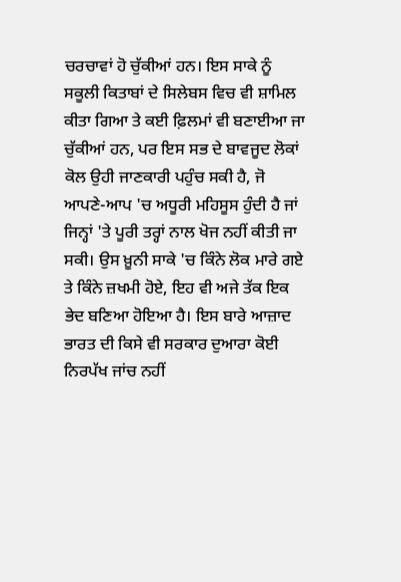ਚਰਚਾਵਾਂ ਹੋ ਚੁੱਕੀਆਂ ਹਨ। ਇਸ ਸਾਕੇ ਨੂੰ ਸਕੂਲੀ ਕਿਤਾਬਾਂ ਦੇ ਸਿਲੇਬਸ ਵਿਚ ਵੀ ਸ਼ਾਮਿਲ ਕੀਤਾ ਗਿਆ ਤੇ ਕਈ ਫ਼ਿਲਮਾਂ ਵੀ ਬਣਾਈਆ ਜਾ ਚੁੱਕੀਆਂ ਹਨ, ਪਰ ਇਸ ਸਭ ਦੇ ਬਾਵਜੂਦ ਲੋਕਾਂ ਕੋਲ ਉਹੀ ਜਾਣਕਾਰੀ ਪਹੁੰਚ ਸਕੀ ਹੈ, ਜੋ ਆਪਣੇ-ਆਪ 'ਚ ਅਧੂਰੀ ਮਹਿਸੂਸ ਹੁੰਦੀ ਹੈ ਜਾਂ ਜਿਨ੍ਹਾਂ 'ਤੇ ਪੂਰੀ ਤਰ੍ਹਾਂ ਨਾਲ ਖੋਜ ਨਹੀਂ ਕੀਤੀ ਜਾ ਸਕੀ। ਉਸ ਖ਼ੂਨੀ ਸਾਕੇ 'ਚ ਕਿੰਨੇ ਲੋਕ ਮਾਰੇ ਗਏ ਤੇ ਕਿੰਨੇ ਜ਼ਖਮੀ ਹੋਏ, ਇਹ ਵੀ ਅਜੇ ਤੱਕ ਇਕ ਭੇਦ ਬਣਿਆ ਹੋਇਆ ਹੈ। ਇਸ ਬਾਰੇ ਆਜ਼ਾਦ ਭਾਰਤ ਦੀ ਕਿਸੇ ਵੀ ਸਰਕਾਰ ਦੁਆਰਾ ਕੋਈ ਨਿਰਪੱਖ ਜਾਂਚ ਨਹੀਂ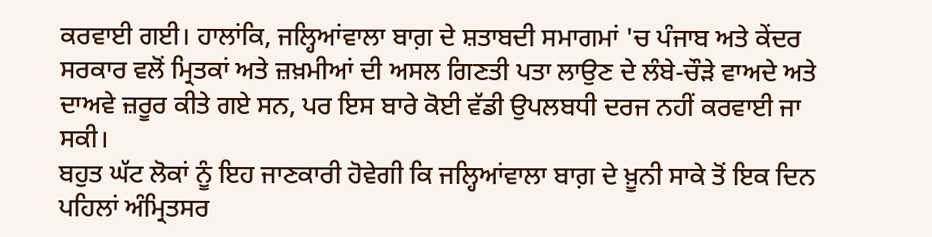ਕਰਵਾਈ ਗਈ। ਹਾਲਾਂਕਿ, ਜਲ੍ਹਿਆਂਵਾਲਾ ਬਾਗ਼ ਦੇ ਸ਼ਤਾਬਦੀ ਸਮਾਗਮਾਂ 'ਚ ਪੰਜਾਬ ਅਤੇ ਕੇਂਦਰ ਸਰਕਾਰ ਵਲੋਂ ਮ੍ਰਿਤਕਾਂ ਅਤੇ ਜ਼ਖ਼ਮੀਆਂ ਦੀ ਅਸਲ ਗਿਣਤੀ ਪਤਾ ਲਾਉਣ ਦੇ ਲੰਬੇ-ਚੌੜੇ ਵਾਅਦੇ ਅਤੇ ਦਾਅਵੇ ਜ਼ਰੂਰ ਕੀਤੇ ਗਏ ਸਨ, ਪਰ ਇਸ ਬਾਰੇ ਕੋਈ ਵੱਡੀ ਉਪਲਬਧੀ ਦਰਜ ਨਹੀਂ ਕਰਵਾਈ ਜਾ ਸਕੀ।
ਬਹੁਤ ਘੱਟ ਲੋਕਾਂ ਨੂੰ ਇਹ ਜਾਣਕਾਰੀ ਹੋਵੇਗੀ ਕਿ ਜਲ੍ਹਿਆਂਵਾਲਾ ਬਾਗ਼ ਦੇ ਖ਼ੂਨੀ ਸਾਕੇ ਤੋਂ ਇਕ ਦਿਨ ਪਹਿਲਾਂ ਅੰਮ੍ਰਿਤਸਰ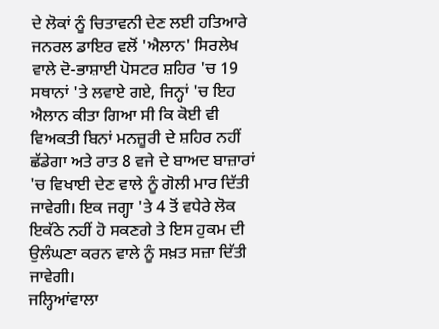ਦੇ ਲੋਕਾਂ ਨੂੰ ਚਿਤਾਵਨੀ ਦੇਣ ਲਈ ਹਤਿਆਰੇ ਜਨਰਲ ਡਾਇਰ ਵਲੋਂ 'ਐਲਾਨ' ਸਿਰਲੇਖ ਵਾਲੇ ਦੋ-ਭਾਸ਼ਾਈ ਪੋਸਟਰ ਸ਼ਹਿਰ 'ਚ 19 ਸਥਾਨਾਂ 'ਤੇ ਲਵਾਏ ਗਏ, ਜਿਨ੍ਹਾਂ 'ਚ ਇਹ ਐਲਾਨ ਕੀਤਾ ਗਿਆ ਸੀ ਕਿ ਕੋਈ ਵੀ ਵਿਅਕਤੀ ਬਿਨਾਂ ਮਨਜ਼ੂਰੀ ਦੇ ਸ਼ਹਿਰ ਨਹੀਂ ਛੱਡੇਗਾ ਅਤੇ ਰਾਤ 8 ਵਜੇ ਦੇ ਬਾਅਦ ਬਾਜ਼ਾਰਾਂ 'ਚ ਵਿਖਾਈ ਦੇਣ ਵਾਲੇ ਨੂੰ ਗੋਲੀ ਮਾਰ ਦਿੱਤੀ ਜਾਵੇਗੀ। ਇਕ ਜਗ੍ਹਾ 'ਤੇ 4 ਤੋਂ ਵਧੇਰੇ ਲੋਕ ਇਕੱਠੇ ਨਹੀਂ ਹੋ ਸਕਣਗੇ ਤੇ ਇਸ ਹੁਕਮ ਦੀ ਉਲੰਘਣਾ ਕਰਨ ਵਾਲੇ ਨੂੰ ਸਖ਼ਤ ਸਜ਼ਾ ਦਿੱਤੀ ਜਾਵੇਗੀ।
ਜਲ੍ਹਿਆਂਵਾਲਾ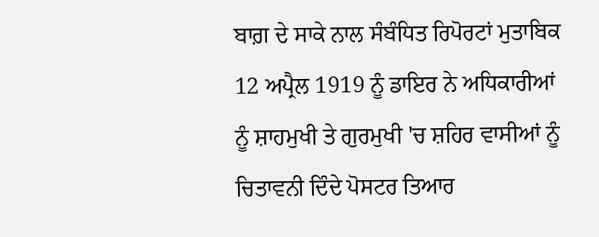ਬਾਗ਼ ਦੇ ਸਾਕੇ ਨਾਲ ਸੰਬੰਧਿਤ ਰਿਪੋਰਟਾਂ ਮੁਤਾਬਿਕ 12 ਅਪ੍ਰੈਲ 1919 ਨੂੰ ਡਾਇਰ ਨੇ ਅਧਿਕਾਰੀਆਂ ਨੂੰ ਸ਼ਾਹਮੁਖੀ ਤੇ ਗੁਰਮੁਖੀ 'ਚ ਸ਼ਹਿਰ ਵਾਸੀਆਂ ਨੂੰ ਚਿਤਾਵਨੀ ਦਿੰਦੇ ਪੋਸਟਰ ਤਿਆਰ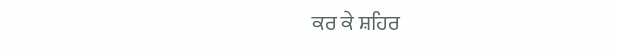ਕਰ ਕੇ ਸ਼ਹਿਰ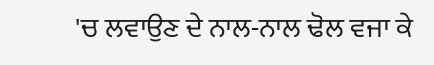'ਚ ਲਵਾਉਣ ਦੇ ਨਾਲ-ਨਾਲ ਢੋਲ ਵਜਾ ਕੇ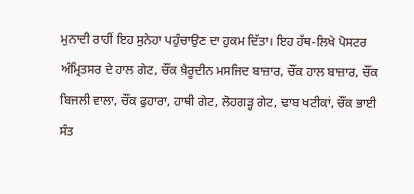ਮੁਨਾਦੀ ਰਾਹੀਂ ਇਹ ਸੁਨੇਹਾ ਪਹੁੰਚਾਉਣ ਦਾ ਹੁਕਮ ਦਿੱਤਾ। ਇਹ ਹੱਥ-ਲਿਖੇ ਪੋਸਟਰ ਅੰਮ੍ਰਿਤਸਰ ਦੇ ਹਾਲ ਗੇਟ, ਚੌਂਕ ਖ਼ੈਰੂਦੀਨ ਮਸਜਿਦ ਬਾਜ਼ਾਰ, ਚੌਂਕ ਹਾਲ ਬਾਜ਼ਾਰ, ਚੌਂਕ ਬਿਜਲੀ ਵਾਲਾ, ਚੌਂਕ ਫੁਹਾਰਾ, ਹਾਥੀ ਗੇਟ, ਲੋਹਗੜ੍ਹ ਗੇਟ, ਢਾਬ ਖਟੀਕਾਂ, ਚੌਂਕ ਭਾਈ ਸੰਤ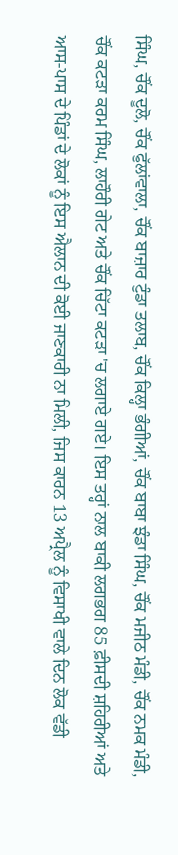ਸਿੰਘ, ਚੌਂਕ ਦੂਲੋ, ਚੌਂਕ ਫੁੱਲਾਂਵਾਲਾ, ਚੌਂਕ ਬਾਜ਼ਾਰ ਟੁੰਡਾ ਤਲਾਬ, ਚੌਂਕ ਕਿਲ੍ਹਾ ਭੰਗੀਆਂ, ਚੌਂਕ ਬਾਬਾ ਝੰਡਾ ਸਿੰਘ, ਚੌਂਕ ਮਜੀਠ ਮੰਡੀ, ਚੌਂਕ ਨਮਕ ਮੰਡੀ, ਚੌਂਕ ਕਟੜਾ ਕਰਮ ਸਿੰਘ, ਲਾਹੌਰੀ ਗੇਟ ਅਤੇ ਚੌਂਕ ਚਿੱਟਾ ਕਟੜਾ 'ਚ ਲਗਾਏ ਗਏ। ਇਸ ਤਰ੍ਹਾਂ ਨਾਲ ਬਾਕੀ ਲਗਭਗ 85 ਫ਼ੀਸਦੀ ਸ਼ਹਿਰੀਆਂ ਅਤੇ ਆਸ-ਪਾਸ ਦੇ ਪਿੰਡਾਂ ਦੇ ਲੋਕਾਂ ਨੂੰ ਇਸ ਐਲਾਨ ਦੀ ਕੋਈ ਜਾਣਕਾਰੀ ਨਾ ਮਿਲੀ, ਜਿਸ ਕਾਰਨ 13 ਅਪ੍ਰੈਲ ਨੂੰ ਵਿਸਾਖੀ ਵਾਲੇ ਦਿਨ ਲੋਕ ਵੱਡੀ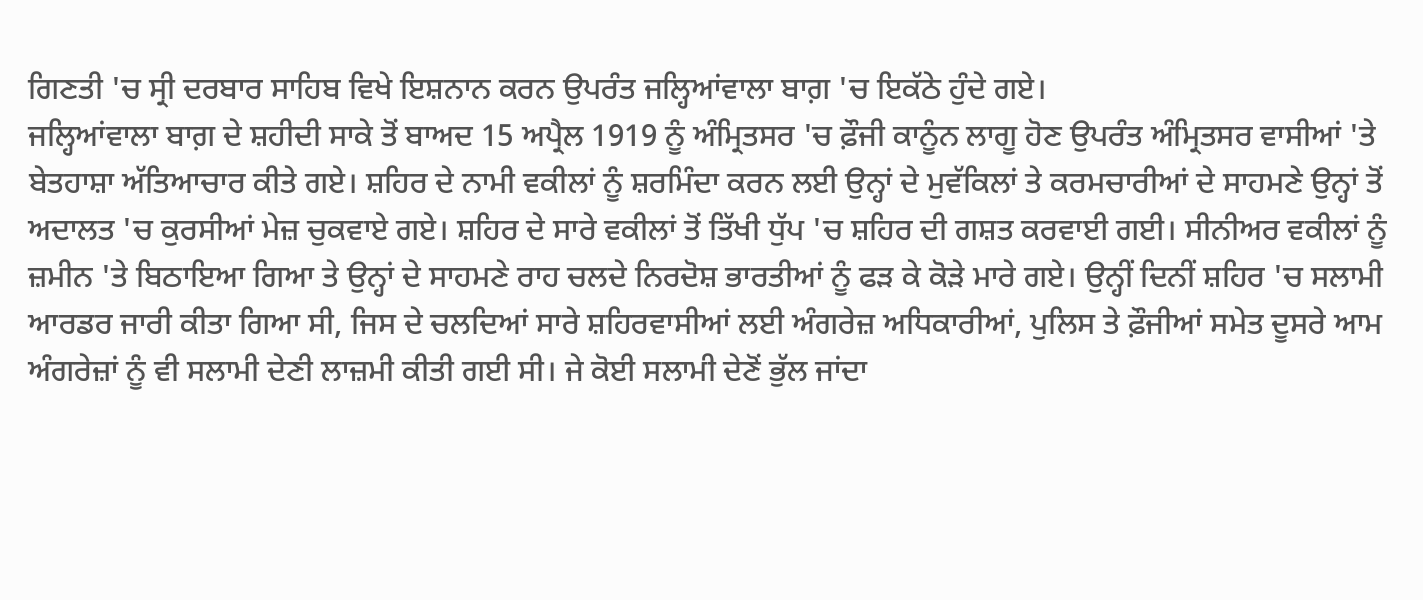ਗਿਣਤੀ 'ਚ ਸ੍ਰੀ ਦਰਬਾਰ ਸਾਹਿਬ ਵਿਖੇ ਇਸ਼ਨਾਨ ਕਰਨ ਉਪਰੰਤ ਜਲ੍ਹਿਆਂਵਾਲਾ ਬਾਗ਼ 'ਚ ਇਕੱਠੇ ਹੁੰਦੇ ਗਏ।
ਜਲ੍ਹਿਆਂਵਾਲਾ ਬਾਗ਼ ਦੇ ਸ਼ਹੀਦੀ ਸਾਕੇ ਤੋਂ ਬਾਅਦ 15 ਅਪ੍ਰੈਲ 1919 ਨੂੰ ਅੰਮ੍ਰਿਤਸਰ 'ਚ ਫ਼ੌਜੀ ਕਾਨੂੰਨ ਲਾਗੂ ਹੋਣ ਉਪਰੰਤ ਅੰਮ੍ਰਿਤਸਰ ਵਾਸੀਆਂ 'ਤੇ ਬੇਤਹਾਸ਼ਾ ਅੱਤਿਆਚਾਰ ਕੀਤੇ ਗਏ। ਸ਼ਹਿਰ ਦੇ ਨਾਮੀ ਵਕੀਲਾਂ ਨੂੰ ਸ਼ਰਮਿੰਦਾ ਕਰਨ ਲਈ ਉਨ੍ਹਾਂ ਦੇ ਮੁਵੱਕਿਲਾਂ ਤੇ ਕਰਮਚਾਰੀਆਂ ਦੇ ਸਾਹਮਣੇ ਉਨ੍ਹਾਂ ਤੋਂ ਅਦਾਲਤ 'ਚ ਕੁਰਸੀਆਂ ਮੇਜ਼ ਚੁਕਵਾਏ ਗਏ। ਸ਼ਹਿਰ ਦੇ ਸਾਰੇ ਵਕੀਲਾਂ ਤੋਂ ਤਿੱਖੀ ਧੁੱਪ 'ਚ ਸ਼ਹਿਰ ਦੀ ਗਸ਼ਤ ਕਰਵਾਈ ਗਈ। ਸੀਨੀਅਰ ਵਕੀਲਾਂ ਨੂੰ ਜ਼ਮੀਨ 'ਤੇ ਬਿਠਾਇਆ ਗਿਆ ਤੇ ਉਨ੍ਹਾਂ ਦੇ ਸਾਹਮਣੇ ਰਾਹ ਚਲਦੇ ਨਿਰਦੋਸ਼ ਭਾਰਤੀਆਂ ਨੂੰ ਫੜ ਕੇ ਕੋੜੇ ਮਾਰੇ ਗਏ। ਉਨ੍ਹੀਂ ਦਿਨੀਂ ਸ਼ਹਿਰ 'ਚ ਸਲਾਮੀ ਆਰਡਰ ਜਾਰੀ ਕੀਤਾ ਗਿਆ ਸੀ, ਜਿਸ ਦੇ ਚਲਦਿਆਂ ਸਾਰੇ ਸ਼ਹਿਰਵਾਸੀਆਂ ਲਈ ਅੰਗਰੇਜ਼ ਅਧਿਕਾਰੀਆਂ, ਪੁਲਿਸ ਤੇ ਫ਼ੌਜੀਆਂ ਸਮੇਤ ਦੂਸਰੇ ਆਮ ਅੰਗਰੇਜ਼ਾਂ ਨੂੰ ਵੀ ਸਲਾਮੀ ਦੇਣੀ ਲਾਜ਼ਮੀ ਕੀਤੀ ਗਈ ਸੀ। ਜੇ ਕੋਈ ਸਲਾਮੀ ਦੇਣੋਂ ਭੁੱਲ ਜਾਂਦਾ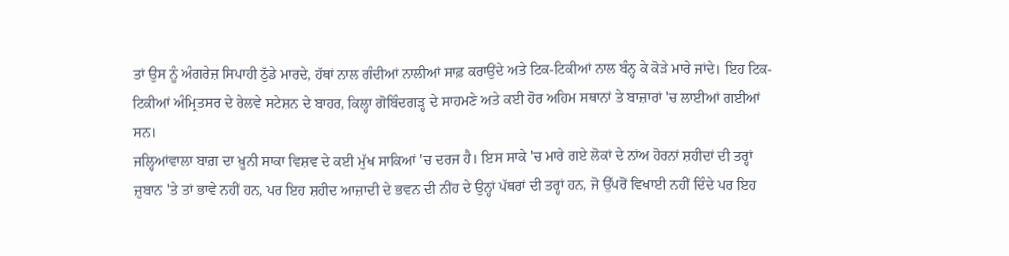ਤਾਂ ਉਸ ਨੂੰ ਅੰਗਰੇਜ਼ ਸਿਪਾਹੀ ਠੁੱਡੇ ਮਾਰਦੇ, ਹੱਥਾਂ ਨਾਲ ਗੰਦੀਆਂ ਨਾਲੀਆਂ ਸਾਫ਼ ਕਰਾਉਂਦੇ ਅਤੇ ਟਿਕ-ਟਿਕੀਆਂ ਨਾਲ ਬੰਨ੍ਹ ਕੇ ਕੋੜੇ ਮਾਰੇ ਜਾਂਦੇ। ਇਹ ਟਿਕ-ਟਿਕੀਆਂ ਅੰਮ੍ਰਿਤਸਰ ਦੇ ਰੇਲਵੇ ਸਟੇਸ਼ਨ ਦੇ ਬਾਹਰ, ਕਿਲ੍ਹਾ ਗੋਬਿੰਦਗੜ੍ਹ ਦੇ ਸਾਹਮਣੇ ਅਤੇ ਕਈ ਹੋਰ ਅਹਿਮ ਸਥਾਨਾਂ ਤੇ ਬਾਜ਼ਾਰਾਂ 'ਚ ਲਾਈਆਂ ਗਈਆਂ ਸਨ।
ਜਲ੍ਹਿਆਂਵਾਲਾ ਬਾਗ਼ ਦਾ ਖ਼ੂਨੀ ਸਾਕਾ ਵਿਸ਼ਵ ਦੇ ਕਈ ਮੁੱਖ ਸਾਕਿਆਂ 'ਚ ਦਰਜ ਹੈ। ਇਸ ਸਾਕੇ 'ਚ ਮਾਰੇ ਗਏ ਲੋਕਾਂ ਦੇ ਨਾਂਅ ਹੋਰਨਾਂ ਸ਼ਹੀਦਾਂ ਦੀ ਤਰ੍ਹਾਂ ਜ਼ੁਬਾਨ 'ਤੇ ਤਾਂ ਭਾਵੇ ਨਹੀਂ ਹਨ, ਪਰ ਇਹ ਸ਼ਹੀਦ ਆਜ਼ਾਦੀ ਦੇ ਭਵਨ ਦੀ ਨੀਂਹ ਦੇ ਉਨ੍ਹਾਂ ਪੱਥਰਾਂ ਦੀ ਤਰ੍ਹਾਂ ਹਨ, ਜੋ ਉੱਪਰੋਂ ਵਿਖਾਈ ਨਹੀਂ ਦਿੰਦੇ ਪਰ ਇਹ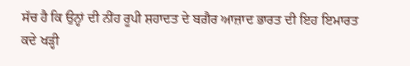ਸੱਚ ਹੈ ਕਿ ਉਨ੍ਹਾਂ ਦੀ ਨੀਂਹ ਰੂਪੀ ਸ਼ਹਾਦਤ ਦੇ ਬਗ਼ੈਰ ਆਜ਼ਾਦ ਭਾਰਤ ਦੀ ਇਹ ਇਮਾਰਤ ਕਦੇ ਖੜ੍ਹੀ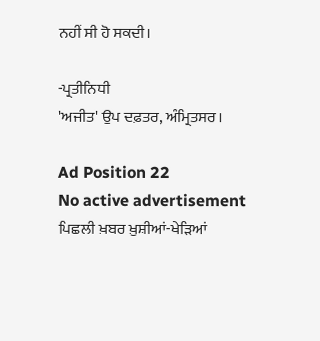ਨਹੀਂ ਸੀ ਹੋ ਸਕਦੀ।

-ਪ੍ਰਤੀਨਿਧੀ
'ਅਜੀਤ' ਉਪ ਦਫ਼ਤਰ, ਅੰਮ੍ਰਿਤਸਰ।

Ad Position 22
No active advertisement
ਪਿਛਲੀ ਖ਼ਬਰ ਖ਼ੁਸ਼ੀਆਂ-ਖੇੜਿਆਂ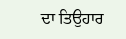ਦਾ ਤਿਉਹਾਰ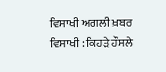ਵਿਸਾਖੀ ਅਗਲੀ ਖ਼ਬਰ ਵਿਸਾਖੀ : ਕਿਹੜੇ ਹੌਸਲੇ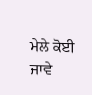ਮੇਲੇ ਕੋਈ ਜਾਵੇ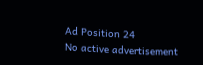Ad Position 24
No active advertisement